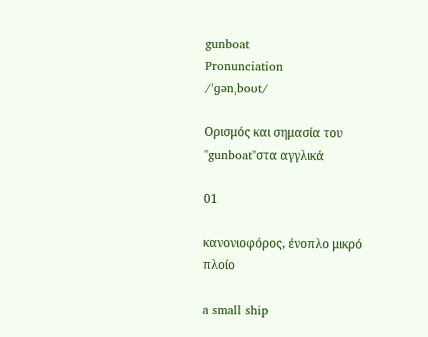gunboat
Pronunciation
/ˈɡənˌboʊt/

Ορισμός και σημασία του "gunboat"στα αγγλικά

01

κανονιοφόρος, ένοπλο μικρό πλοίο

a small ship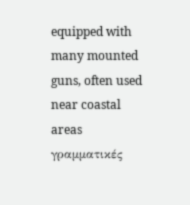equipped with many mounted guns, often used near coastal areas
γραμματικές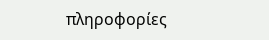πληροφορίες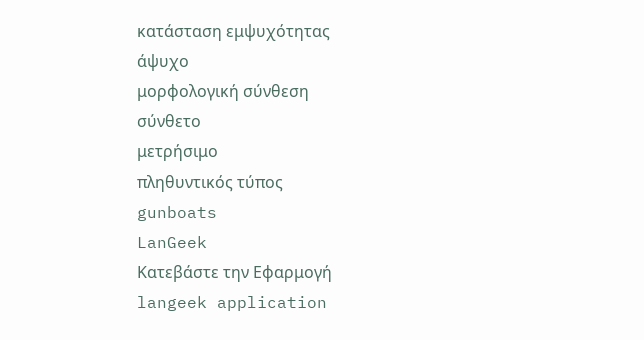κατάσταση εμψυχότητας
άψυχο
μορφολογική σύνθεση
σύνθετο
μετρήσιμο
πληθυντικός τύπος
gunboats
LanGeek
Κατεβάστε την Εφαρμογή
langeek application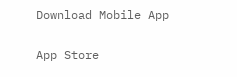Download Mobile App

App Store